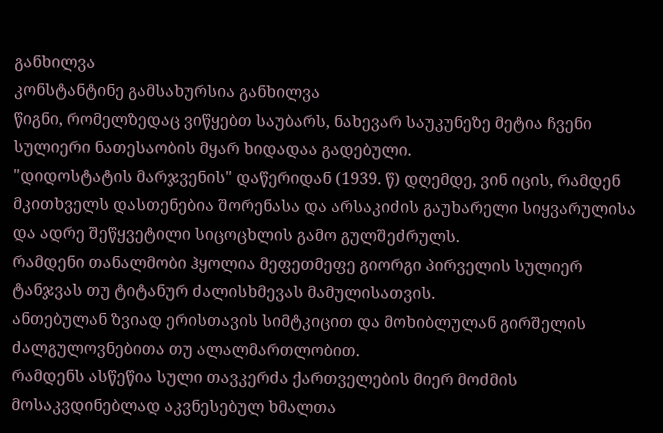განხილვა
კონსტანტინე გამსახურსია განხილვა
წიგნი, რომელზედაც ვიწყებთ საუბარს, ნახევარ საუკუნეზე მეტია ჩვენი სულიერი ნათესაობის მყარ ხიდადაა გადებული.
"დიდოსტატის მარჯვენის" დაწერიდან (1939. წ) დღემდე, ვინ იცის, რამდენ მკითხველს დასთენებია შორენასა და არსაკიძის გაუხარელი სიყვარულისა და ადრე შეწყვეტილი სიცოცხლის გამო გულშეძრულს.
რამდენი თანალმობი ჰყოლია მეფეთმეფე გიორგი პირველის სულიერ ტანჯვას თუ ტიტანურ ძალისხმევას მამულისათვის.
ანთებულან ზვიად ერისთავის სიმტკიცით და მოხიბლულან გირშელის ძალგულოვნებითა თუ ალალმართლობით.
რამდენს ასწეწია სული თავკერძა ქართველების მიერ მოძმის მოსაკვდინებლად აკვნესებულ ხმალთა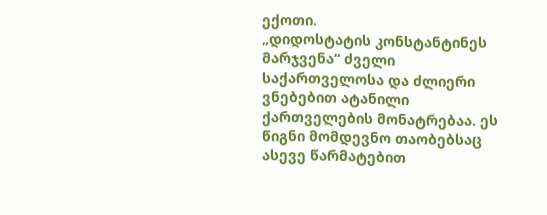ექოთი.
„დიდოსტატის კონსტანტინეს მარჯვენა“ ძველი საქართველოსა და ძლიერი ვნებებით ატანილი ქართველების მონატრებაა. ეს წიგნი მომდევნო თაობებსაც ასევე წარმატებით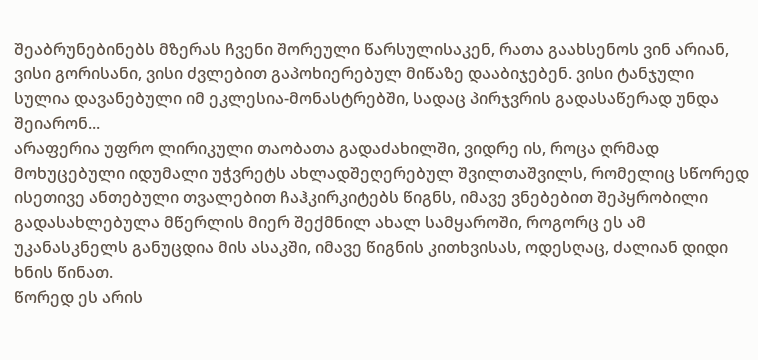შეაბრუნებინებს მზერას ჩვენი შორეული წარსულისაკენ, რათა გაახსენოს ვინ არიან, ვისი გორისანი, ვისი ძვლებით გაპოხიერებულ მიწაზე დააბიჯებენ. ვისი ტანჯული სულია დავანებული იმ ეკლესია-მონასტრებში, სადაც პირჯვრის გადასაწერად უნდა შეიარონ...
არაფერია უფრო ლირიკული თაობათა გადაძახილში, ვიდრე ის, როცა ღრმად მოხუცებული იდუმალი უჭვრეტს ახლადშეღერებულ შვილთაშვილს, რომელიც სწორედ ისეთივე ანთებული თვალებით ჩაჰკირკიტებს წიგნს, იმავე ვნებებით შეპყრობილი გადასახლებულა მწერლის მიერ შექმნილ ახალ სამყაროში, როგორც ეს ამ უკანასკნელს განუცდია მის ასაკში, იმავე წიგნის კითხვისას, ოდესღაც, ძალიან დიდი ხნის წინათ.
წორედ ეს არის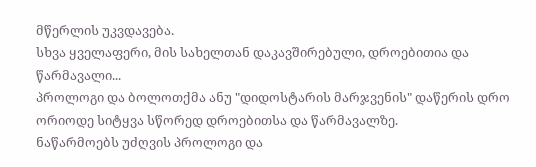მწერლის უკვდავება.
სხვა ყველაფერი, მის სახელთან დაკავშირებული, დროებითია და წარმავალი...
პროლოგი და ბოლოთქმა ანუ "დიდოსტარის მარჯვენის" დაწერის დრო
ორიოდე სიტყვა სწორედ დროებითსა და წარმავალზე.
ნაწარმოებს უძღვის პროლოგი და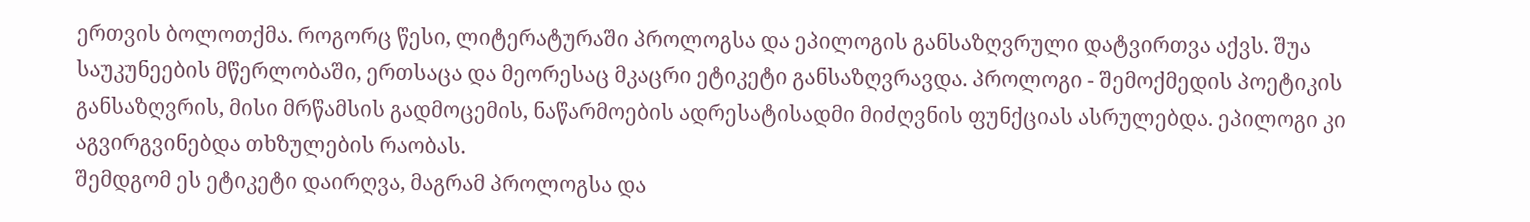ერთვის ბოლოთქმა. როგორც წესი, ლიტერატურაში პროლოგსა და ეპილოგის განსაზღვრული დატვირთვა აქვს. შუა საუკუნეების მწერლობაში, ერთსაცა და მეორესაც მკაცრი ეტიკეტი განსაზღვრავდა. პროლოგი - შემოქმედის პოეტიკის განსაზღვრის, მისი მრწამსის გადმოცემის, ნაწარმოების ადრესატისადმი მიძღვნის ფუნქციას ასრულებდა. ეპილოგი კი აგვირგვინებდა თხზულების რაობას.
შემდგომ ეს ეტიკეტი დაირღვა, მაგრამ პროლოგსა და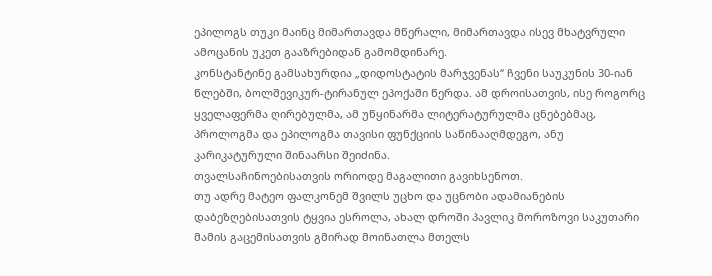ეპილოგს თუკი მაინც მიმართავდა მწერალი, მიმართავდა ისევ მხატვრული ამოცანის უკეთ გააზრებიდან გამომდინარე.
კონსტანტინე გამსახურდია „დიდოსტატის მარჯვენას“ ჩვენი საუკუნის 30-იან წლებში, ბოლშევიკურ-ტირანულ ეპოქაში წერდა. ამ დროისათვის, ისე როგორც ყველაფერმა ღირებულმა, ამ უწყინარმა ლიტერატურულმა ცნებებმაც, პროლოგმა და ეპილოგმა თავისი ფუნქციის საწინააღმდეგო, ანუ კარიკატურული შინაარსი შეიძინა.
თვალსაჩინოებისათვის ორიოდე მაგალითი გავიხსენოთ.
თუ ადრე მატეო ფალკონემ შვილს უცხო და უცნობი ადამიანების დაბეზღებისათვის ტყვია ესროლა, ახალ დროში პავლიკ მოროზოვი საკუთარი მამის გაცემისათვის გმირად მოინათლა მთელს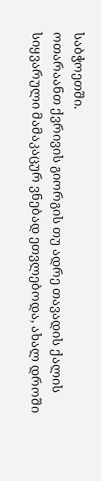საბჭოეთში.
ოთარაანთ ქვრივის გიორგის თუ ადრე თავადის ქალის სიყვარული მამაკაცურ ვნებად ეთვლებოდა, ახალ დროში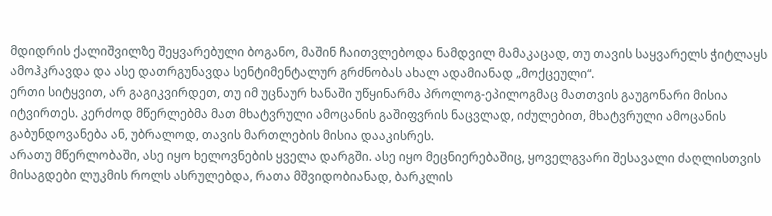მდიდრის ქალიშვილზე შეყვარებული ბოგანო, მაშინ ჩაითვლებოდა ნამდვილ მამაკაცად, თუ თავის საყვარელს ჭიტლაყს ამოჰკრავდა და ასე დათრგუნავდა სენტიმენტალურ გრძნობას ახალ ადამიანად „მოქცეული“.
ერთი სიტყვით, არ გაგიკვირდეთ, თუ იმ უცნაურ ხანაში უწყინარმა პროლოგ-ეპილოგმაც მათთვის გაუგონარი მისია იტვირთეს. კერძოდ მწერლებმა მათ მხატვრული ამოცანის გაშიფვრის ნაცვლად, იძულებით, მხატვრული ამოცანის გაბუნდოვანება ან, უბრალოდ, თავის მართლების მისია დააკისრეს.
არათუ მწერლობაში, ასე იყო ხელოვნების ყველა დარგში. ასე იყო მეცნიერებაშიც, ყოველგვარი შესავალი ძაღლისთვის მისაგდები ლუკმის როლს ასრულებდა, რათა მშვიდობიანად, ბარკლის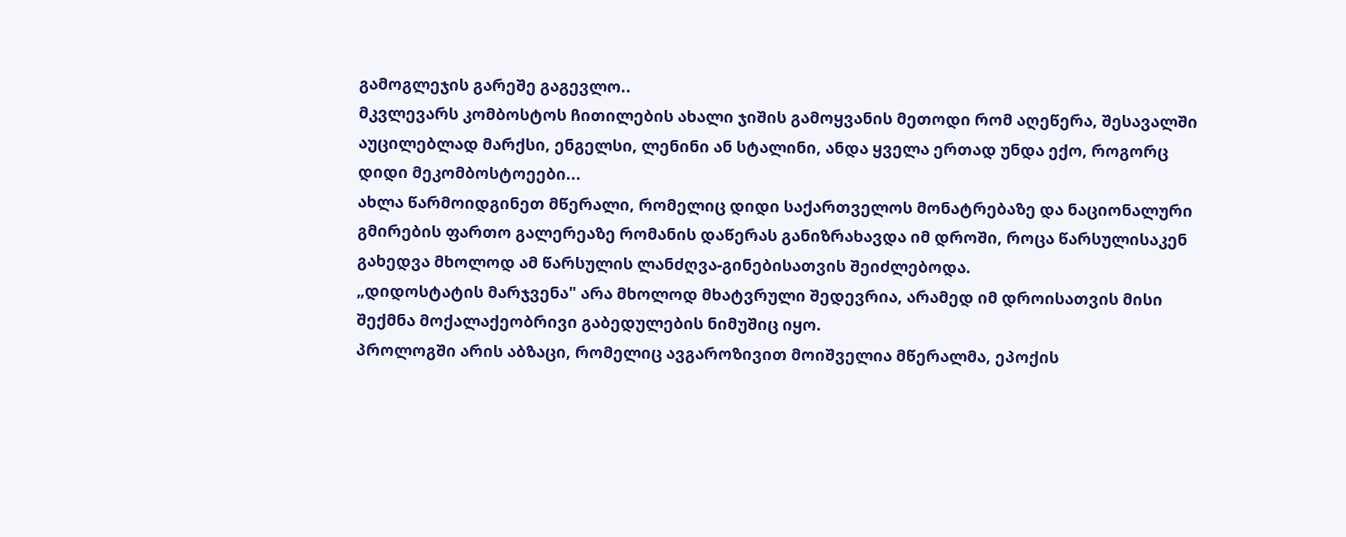გამოგლეჯის გარეშე გაგევლო..
მკვლევარს კომბოსტოს ჩითილების ახალი ჯიშის გამოყვანის მეთოდი რომ აღეწერა, შესავალში აუცილებლად მარქსი, ენგელსი, ლენინი ან სტალინი, ანდა ყველა ერთად უნდა ექო, როგორც დიდი მეკომბოსტოეები...
ახლა წარმოიდგინეთ მწერალი, რომელიც დიდი საქართველოს მონატრებაზე და ნაციონალური გმირების ფართო გალერეაზე რომანის დაწერას განიზრახავდა იმ დროში, როცა წარსულისაკენ გახედვა მხოლოდ ამ წარსულის ლანძღვა-გინებისათვის შეიძლებოდა.
„დიდოსტატის მარჯვენა" არა მხოლოდ მხატვრული შედევრია, არამედ იმ დროისათვის მისი შექმნა მოქალაქეობრივი გაბედულების ნიმუშიც იყო.
პროლოგში არის აბზაცი, რომელიც ავგაროზივით მოიშველია მწერალმა, ეპოქის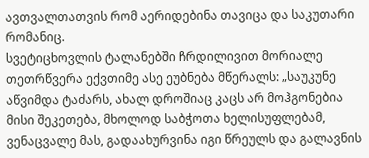ავთვალთათვის რომ აერიდებინა თავიცა და საკუთარი რომანიც.
სვეტიცხოვლის ტალანებში ჩრდილივით მორიალე თეთრწვერა ექვთიმე ასე ეუბნება მწერალს: „საუკუნე აწვიმდა ტაძარს, ახალ დროშიაც კაცს არ მოჰგონებია მისი შეკეთება, მხოლოდ საბჭოთა ხელისუფლებამ, ვენაცვალე მას, გადაახურვინა იგი წრეულს და გალავნის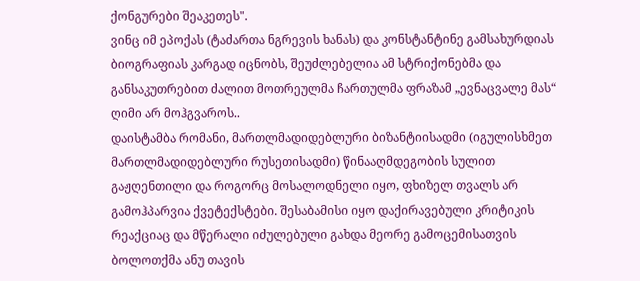ქონგურები შეაკეთეს".
ვინც იმ ეპოქას (ტაძართა ნგრევის ხანას) და კონსტანტინე გამსახურდიას ბიოგრაფიას კარგად იცნობს, შეუძლებელია ამ სტრიქონებმა და განსაკუთრებით ძალით მოთრეულმა ჩართულმა ფრაზამ „ევნაცვალე მას“ ღიმი არ მოჰგვაროს..
დაისტამბა რომანი, მართლმადიდებლური ბიზანტიისადმი (იგულისხმეთ მართლმადიდებლური რუსეთისადმი) წინააღმდეგობის სულით გაჟღენთილი და როგორც მოსალოდნელი იყო, ფხიზელ თვალს არ გამოჰპარვია ქვეტექსტები. შესაბამისი იყო დაქირავებული კრიტიკის რეაქციაც და მწერალი იძულებული გახდა მეორე გამოცემისათვის ბოლოთქმა ანუ თავის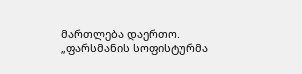მართლება დაერთო. „ფარსმანის სოფისტურმა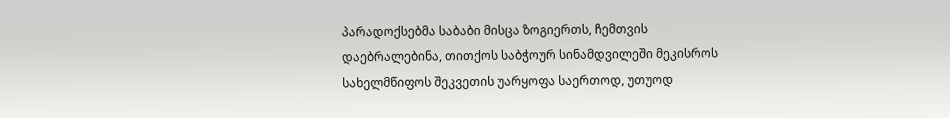პარადოქსებმა საბაბი მისცა ზოგიერთს, ჩემთვის დაებრალებინა, თითქოს საბჭოურ სინამდვილეში მეკისროს სახელმწიფოს შეკვეთის უარყოფა საერთოდ, უთუოდ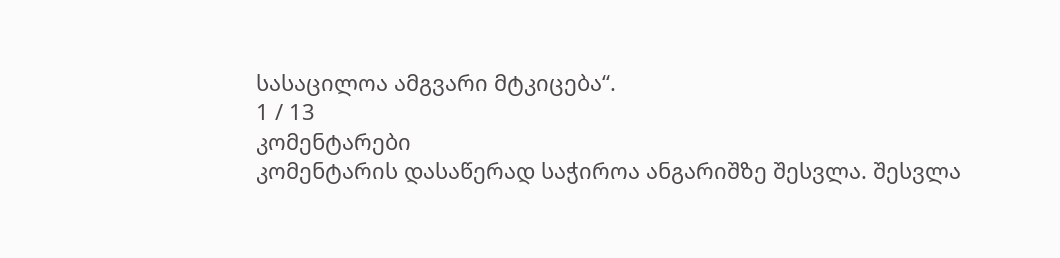სასაცილოა ამგვარი მტკიცება“.
1 / 13
კომენტარები
კომენტარის დასაწერად საჭიროა ანგარიშზე შესვლა. შესვლა